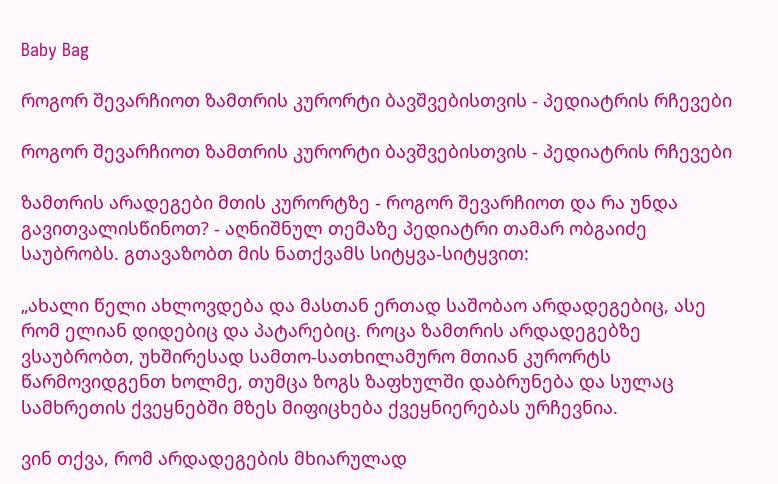Baby Bag

როგორ შევარჩიოთ ზამთრის კურორტი ბავშვებისთვის - პედიატრის რჩევები

როგორ შევარჩიოთ ზამთრის კურორტი ბავშვებისთვის - პედიატრის რჩევები

ზამთრის არადეგები მთის კურორტზე - როგორ შევარჩიოთ და რა უნდა გავითვალისწინოთ? - აღნიშნულ თემაზე პედიატრი თამარ ობგაიძე საუბრობს. გთავაზობთ მის ნათქვამს სიტყვა-სიტყვით:

„ახალი წელი ახლოვდება და მასთან ერთად საშობაო არდადეგებიც, ასე რომ ელიან დიდებიც და პატარებიც. როცა ზამთრის არდადეგებზე ვსაუბრობთ, უხშირესად სამთო-სათხილამურო მთიან კურორტს წარმოვიდგენთ ხოლმე, თუმცა ზოგს ზაფხულში დაბრუნება და სულაც სამხრეთის ქვეყნებში მზეს მიფიცხება ქვეყნიერებას ურჩევნია.

ვინ თქვა, რომ არდადეგების მხიარულად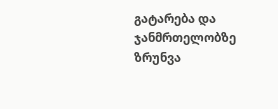გატარება და ჯანმრთელობზე ზრუნვა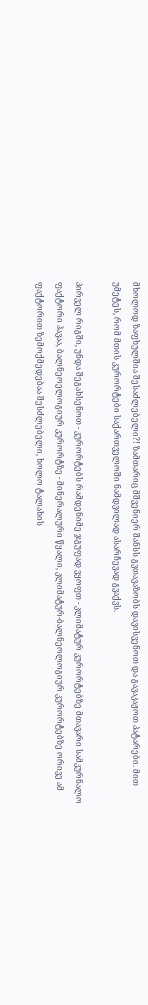მხოლოდ ზაფხულშია შესაძლებელი?! ზამთარიც მშვენიერ შანსს გვთავაზობს დავისვენოთ და გავაკაჟოთ პატარები. მით უმეტეს, რომ მთის კურორტები საქართველოში ნამდვილად ასარჩევად გვაქვს.

პირველ რიგში, უნდა შეგახსენოთ - კურორტებს რამდენიმე ჯგუფად ვყოფთ - კლიმატურ კურორტებზე მთავარი სამკურნალო ფაქტორი ჰავაა, ბალნეოელოგიურ კურორტზე - მინერალური წყალი, კლიმატურ-ბალნეოლოგიურ კურორტებზე ორივე ამ ფაქტორით ზემოქმედებაა შესძლებელი, ხოლო ტალახის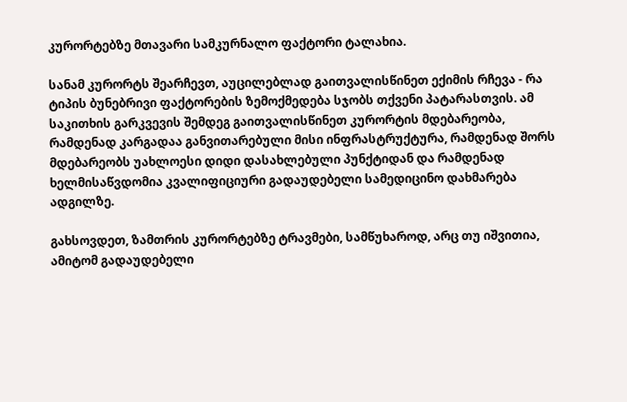კურორტებზე მთავარი სამკურნალო ფაქტორი ტალახია.

სანამ კურორტს შეარჩევთ, აუცილებლად გაითვალისწინეთ ექიმის რჩევა - რა ტიპის ბუნებრივი ფაქტორების ზემოქმედება სჯობს თქვენი პატარასთვის. ამ საკითხის გარკვევის შემდეგ გაითვალისწინეთ კურორტის მდებარეობა, რამდენად კარგადაა განვითარებული მისი ინფრასტრუქტურა, რამდენად შორს მდებარეობს უახლოესი დიდი დასახლებული პუნქტიდან და რამდენად ხელმისაწვდომია კვალიფიციური გადაუდებელი სამედიცინო დახმარება ადგილზე.

გახსოვდეთ, ზამთრის კურორტებზე ტრავმები, სამწუხაროდ, არც თუ იშვითია, ამიტომ გადაუდებელი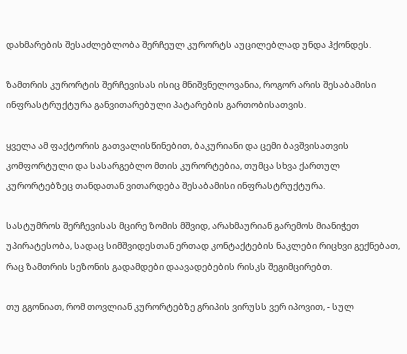დახმარების შესაძლებლობა შერჩეულ კურორტს აუცილებლად უნდა ჰქონდეს.

ზამთრის კურორტის შერჩევისას ისიც მნიშვნელოვანია, როგორ არის შესაბამისი ინფრასტრუქტურა განვითარებული პატარების გართობისათვის.

ყველა ამ ფაქტორის გათვალისწინებით, ბაკურიანი და ცემი ბავშვისათვის კომფორტული და სასარგებლო მთის კურორტებია, თუმცა სხვა ქართულ კურორტებზეც თანდათან ვითარდება შესაბამისი ინფრასტრუქტურა.

სასტუმროს შერჩევისას მცირე ზომის მშვიდ, არახმაურიან გარემოს მიანიჭეთ უპირატესობა, სადაც სიმშვიდესთან ერთად კონტაქტების ნაკლები რიცხვი გექნებათ, რაც ზამთრის სეზონის გადამდები დაავადებების რისკს შეგიმცირებთ.

თუ გგონიათ, რომ თოვლიან კურორტებზე გრიპის ვირუსს ვერ იპოვით, - სულ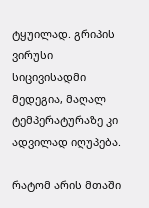ტყუილად. გრიპის ვირუსი სიცივისადმი მედეგია, მაღალ ტემპერატურაზე კი ადვილად იღუპება.

რატომ არის მთაში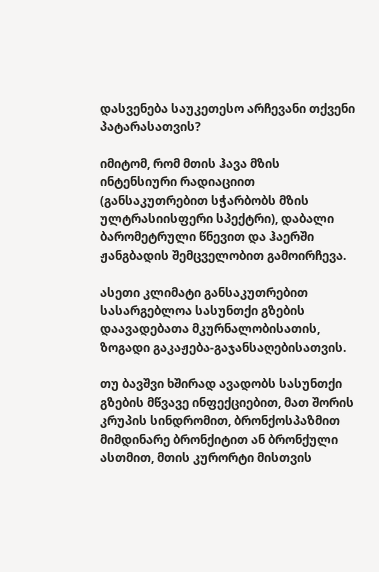დასვენება საუკეთესო არჩევანი თქვენი პატარასათვის?

იმიტომ, რომ მთის ჰავა მზის ინტენსიური რადიაციით (განსაკუთრებით სჭარბობს მზის ულტრასიისფერი სპექტრი), დაბალი ბარომეტრული წნევით და ჰაერში ჟანგბადის შემცველობით გამოირჩევა.

ასეთი კლიმატი განსაკუთრებით სასარგებლოა სასუნთქი გზების დაავადებათა მკურნალობისათის, ზოგადი გაკაჟება-გაჯანსაღებისათვის.

თუ ბავშვი ხშირად ავადობს სასუნთქი გზების მწვავე ინფექციებით, მათ შორის კრუპის სინდრომით, ბრონქოსპაზმით მიმდინარე ბრონქიტით ან ბრონქული ასთმით, მთის კურორტი მისთვის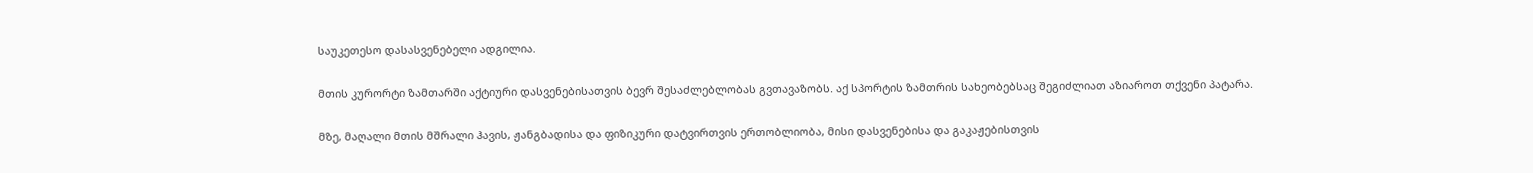საუკეთესო დასასვენებელი ადგილია.

მთის კურორტი ზამთარში აქტიური დასვენებისათვის ბევრ შესაძლებლობას გვთავაზობს. აქ სპორტის ზამთრის სახეობებსაც შეგიძლიათ აზიაროთ თქვენი პატარა.

მზე, მაღალი მთის მშრალი ჰავის, ჟანგბადისა და ფიზიკური დატვირთვის ერთობლიობა, მისი დასვენებისა და გაკაჟებისთვის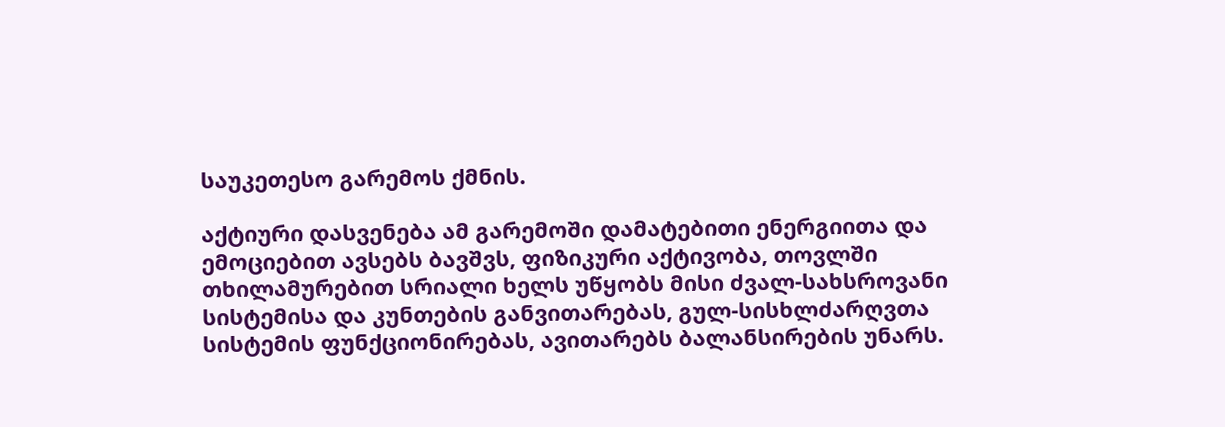საუკეთესო გარემოს ქმნის.

აქტიური დასვენება ამ გარემოში დამატებითი ენერგიითა და ემოციებით ავსებს ბავშვს, ფიზიკური აქტივობა, თოვლში თხილამურებით სრიალი ხელს უწყობს მისი ძვალ-სახსროვანი სისტემისა და კუნთების განვითარებას, გულ-სისხლძარღვთა სისტემის ფუნქციონირებას, ავითარებს ბალანსირების უნარს.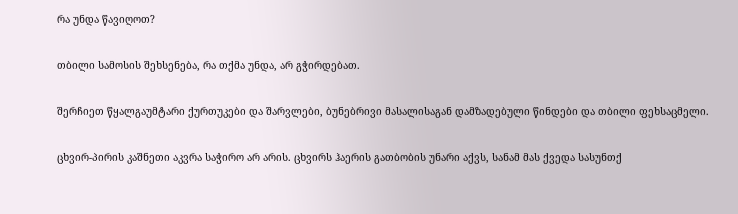რა უნდა წავიღოთ?

თბილი სამოსის შეხსენება, რა თქმა უნდა, არ გჭირდებათ.

შერჩიეთ წყალგაუმტარი ქურთუკები და შარვლები, ბუნებრივი მასალისაგან დამზადებული წინდები და თბილი ფეხსაცმელი.

ცხვირ-პირის კაშნეთი აკვრა საჭირო არ არის. ცხვირს ჰაერის გათბობის უნარი აქვს, სანამ მას ქვედა სასუნთქ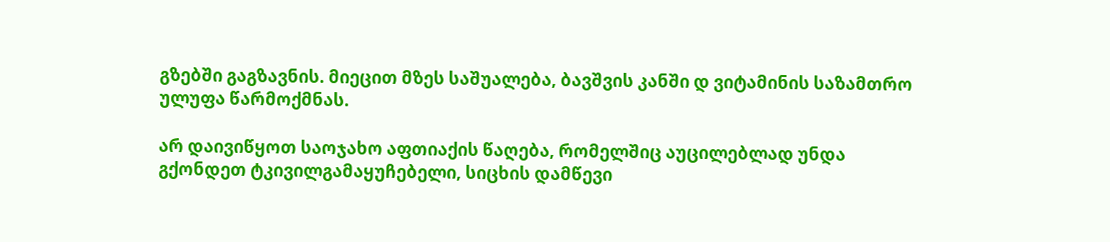გზებში გაგზავნის. მიეცით მზეს საშუალება, ბავშვის კანში დ ვიტამინის საზამთრო ულუფა წარმოქმნას.

არ დაივიწყოთ საოჯახო აფთიაქის წაღება, რომელშიც აუცილებლად უნდა გქონდეთ ტკივილგამაყუჩებელი, სიცხის დამწევი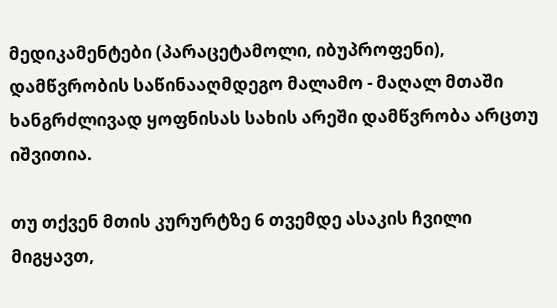მედიკამენტები (პარაცეტამოლი, იბუპროფენი), დამწვრობის საწინააღმდეგო მალამო - მაღალ მთაში ხანგრძლივად ყოფნისას სახის არეში დამწვრობა არცთუ იშვითია.

თუ თქვენ მთის კურურტზე 6 თვემდე ასაკის ჩვილი მიგყავთ,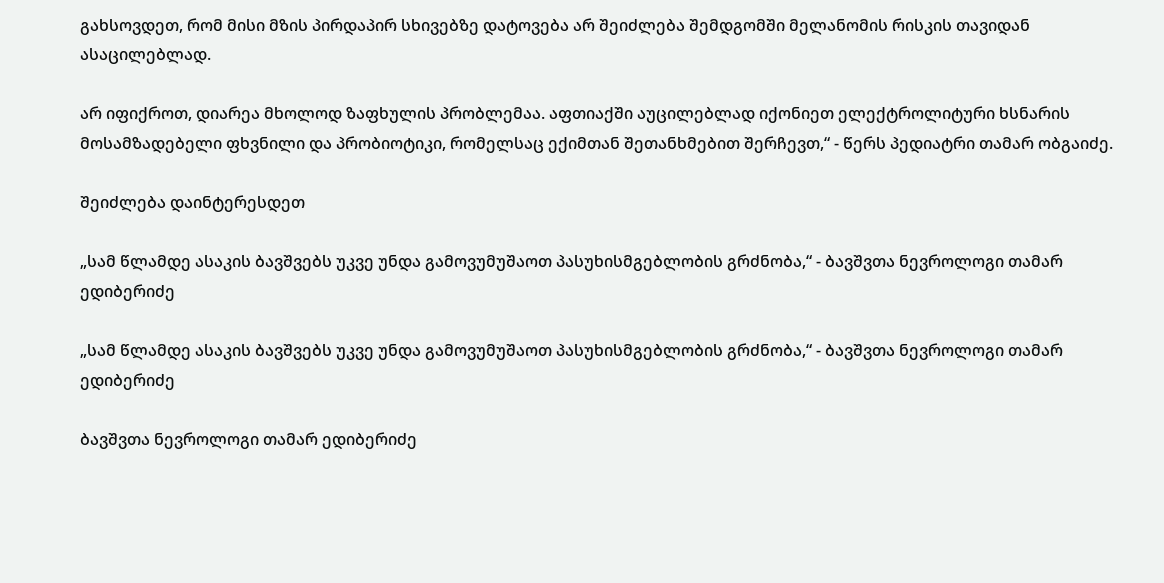გახსოვდეთ, რომ მისი მზის პირდაპირ სხივებზე დატოვება არ შეიძლება შემდგომში მელანომის რისკის თავიდან ასაცილებლად.

არ იფიქროთ, დიარეა მხოლოდ ზაფხულის პრობლემაა. აფთიაქში აუცილებლად იქონიეთ ელექტროლიტური ხსნარის მოსამზადებელი ფხვნილი და პრობიოტიკი, რომელსაც ექიმთან შეთანხმებით შერჩევთ,“ - წერს პედიატრი თამარ ობგაიძე.

შეიძლება დაინტერესდეთ

„სამ წლამდე ასაკის ბავშვებს უკვე უნდა გამოვუმუშაოთ პასუხისმგებლობის გრძნობა,“ - ბავშვთა ნევროლოგი თამარ ედიბერიძე

„სამ წლამდე ასაკის ბავშვებს უკვე უნდა გამოვუმუშაოთ პასუხისმგებლობის გრძნობა,“ - ბავშვთა ნევროლოგი თამარ ედიბერიძე

ბავშვთა ნევროლოგი თამარ ედიბერიძე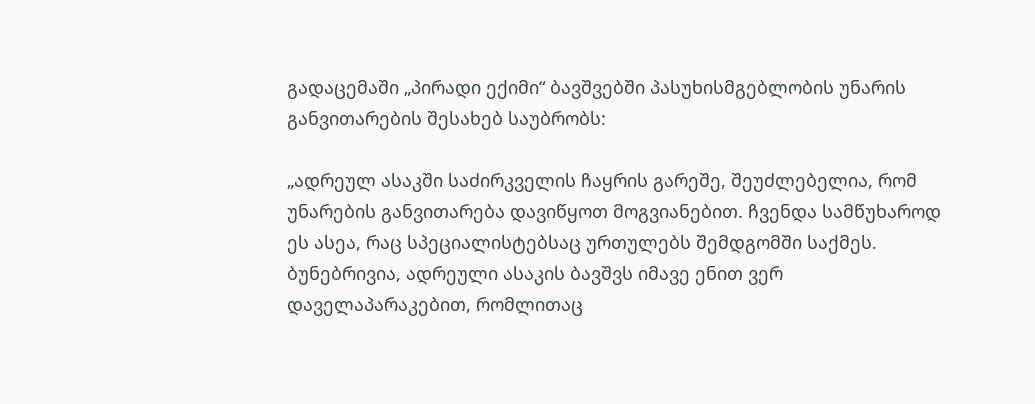გადაცემაში „პირადი ექიმი“ ბავშვებში პასუხისმგებლობის უნარის განვითარების შესახებ საუბრობს:

„ადრეულ ასაკში საძირკველის ჩაყრის გარეშე, შეუძლებელია, რომ უნარების განვითარება დავიწყოთ მოგვიანებით. ჩვენდა სამწუხაროდ ეს ასეა, რაც სპეციალისტებსაც ურთულებს შემდგომში საქმეს. ბუნებრივია, ადრეული ასაკის ბავშვს იმავე ენით ვერ დაველაპარაკებით, რომლითაც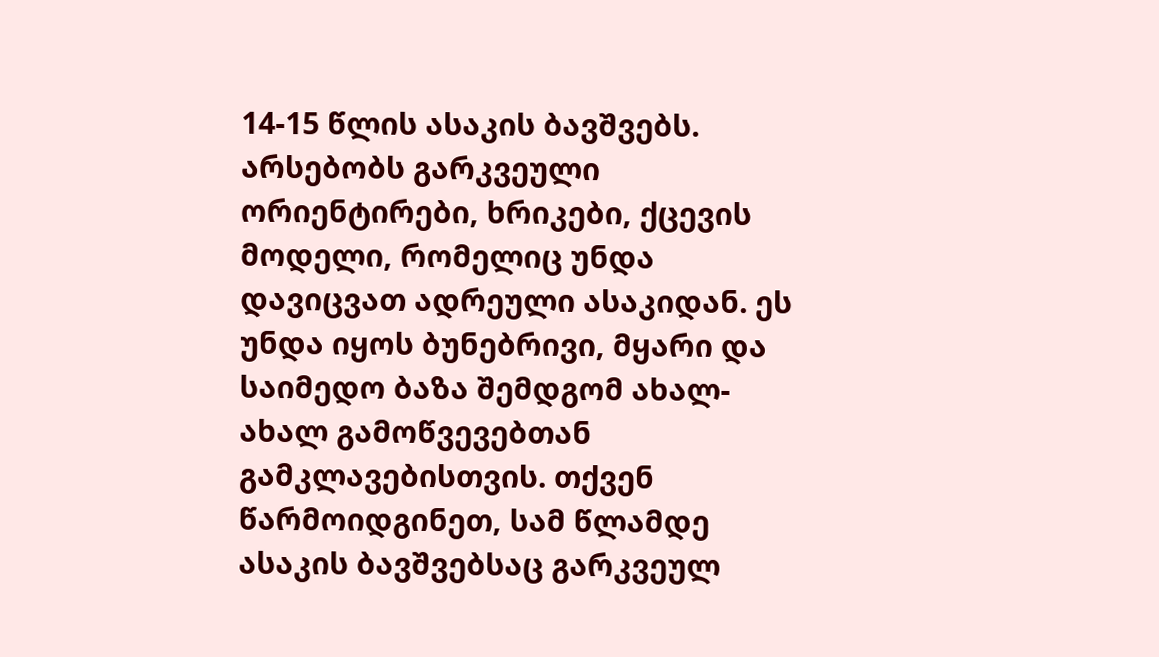14-15 წლის ასაკის ბავშვებს. არსებობს გარკვეული ორიენტირები, ხრიკები, ქცევის მოდელი, რომელიც უნდა დავიცვათ ადრეული ასაკიდან. ეს უნდა იყოს ბუნებრივი, მყარი და საიმედო ბაზა შემდგომ ახალ-ახალ გამოწვევებთან გამკლავებისთვის. თქვენ წარმოიდგინეთ, სამ წლამდე ასაკის ბავშვებსაც გარკვეულ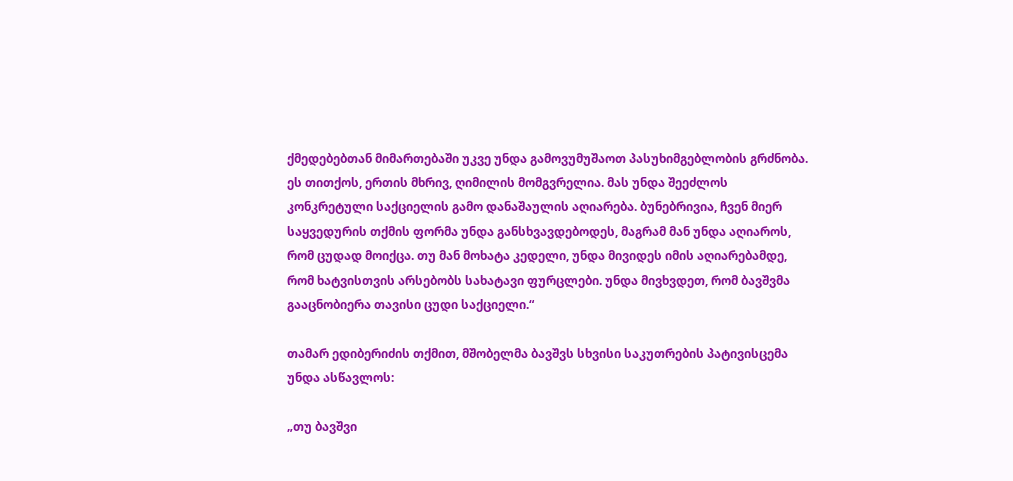ქმედებებთან მიმართებაში უკვე უნდა გამოვუმუშაოთ პასუხიმგებლობის გრძნობა. ეს თითქოს, ერთის მხრივ, ღიმილის მომგვრელია. მას უნდა შეეძლოს კონკრეტული საქციელის გამო დანაშაულის აღიარება. ბუნებრივია, ჩვენ მიერ საყვედურის თქმის ფორმა უნდა განსხვავდებოდეს, მაგრამ მან უნდა აღიაროს, რომ ცუდად მოიქცა. თუ მან მოხატა კედელი, უნდა მივიდეს იმის აღიარებამდე, რომ ხატვისთვის არსებობს სახატავი ფურცლები. უნდა მივხვდეთ, რომ ბავშვმა გააცნობიერა თავისი ცუდი საქციელი.“

თამარ ედიბერიძის თქმით, მშობელმა ბავშვს სხვისი საკუთრების პატივისცემა უნდა ასწავლოს:

„თუ ბავშვი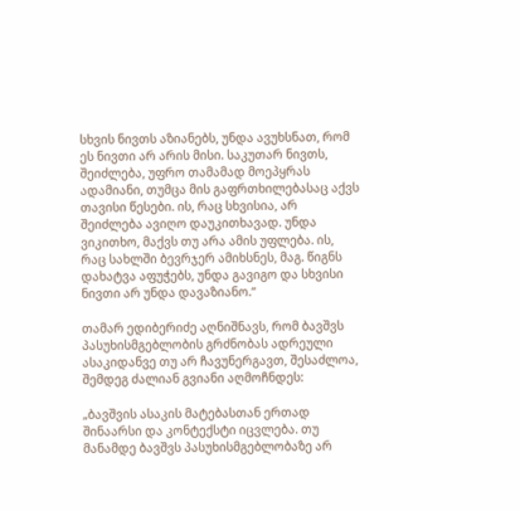სხვის ნივთს აზიანებს, უნდა ავუხსნათ, რომ ეს ნივთი არ არის მისი. საკუთარ ნივთს, შეიძლება, უფრო თამამად მოეპყრას ადამიანი, თუმცა მის გაფრთხილებასაც აქვს თავისი წესები. ის, რაც სხვისია, არ შეიძლება ავიღო დაუკითხავად. უნდა ვიკითხო, მაქვს თუ არა ამის უფლება. ის, რაც სახლში ბევრჯერ ამიხსნეს, მაგ. წიგნს დახატვა აფუჭებს, უნდა გავიგო და სხვისი ნივთი არ უნდა დავაზიანო.“

თამარ ედიბერიძე აღნიშნავს, რომ ბავშვს პასუხისმგებლობის გრძნობას ადრეული ასაკიდანვე თუ არ ჩავუნერგავთ, შესაძლოა, შემდეგ ძალიან გვიანი აღმოჩნდეს:

„ბავშვის ასაკის მატებასთან ერთად შინაარსი და კონტექსტი იცვლება. თუ მანამდე ბავშვს პასუხისმგებლობაზე არ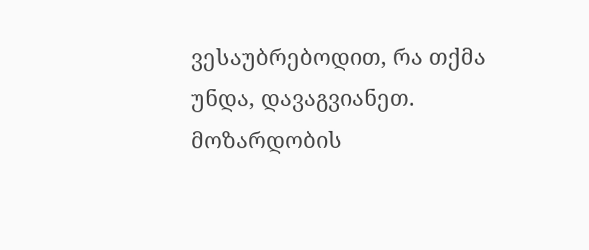ვესაუბრებოდით, რა თქმა უნდა, დავაგვიანეთ. მოზარდობის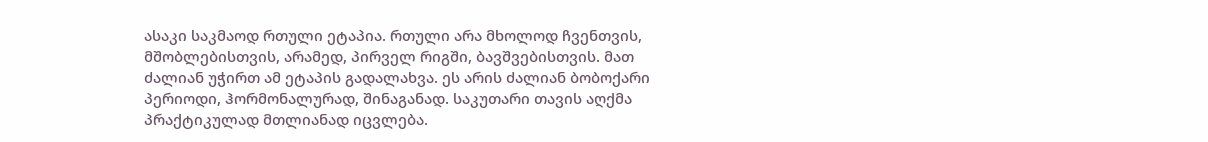ასაკი საკმაოდ რთული ეტაპია. რთული არა მხოლოდ ჩვენთვის, მშობლებისთვის, არამედ, პირველ რიგში, ბავშვებისთვის. მათ ძალიან უჭირთ ამ ეტაპის გადალახვა. ეს არის ძალიან ბობოქარი პერიოდი, ჰორმონალურად, შინაგანად. საკუთარი თავის აღქმა პრაქტიკულად მთლიანად იცვლება.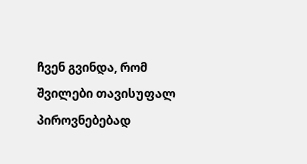ჩვენ გვინდა, რომ შვილები თავისუფალ პიროვნებებად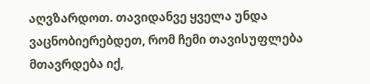აღვზარდოთ. თავიდანვე ყველა უნდა ვაცნობიერებდეთ, რომ ჩემი თავისუფლება მთავრდება იქ,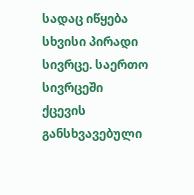სადაც იწყება სხვისი პირადი სივრცე. საერთო სივრცეში ქცევის განსხვავებული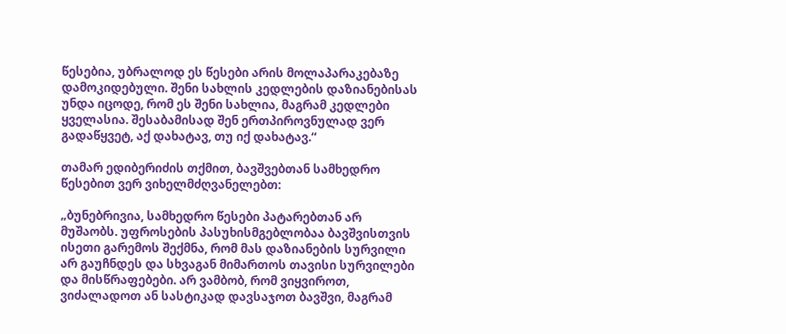წესებია, უბრალოდ ეს წესები არის მოლაპარაკებაზე დამოკიდებული. შენი სახლის კედლების დაზიანებისას უნდა იცოდე, რომ ეს შენი სახლია, მაგრამ კედლები ყველასია. შესაბამისად შენ ერთპიროვნულად ვერ გადაწყვეტ, აქ დახატავ, თუ იქ დახატავ.“

თამარ ედიბერიძის თქმით, ბავშვებთან სამხედრო წესებით ვერ ვიხელმძღვანელებთ:

„ბუნებრივია, სამხედრო წესები პატარებთან არ მუშაობს. უფროსების პასუხისმგებლობაა ბავშვისთვის ისეთი გარემოს შექმნა, რომ მას დაზიანების სურვილი არ გაუჩნდეს და სხვაგან მიმართოს თავისი სურვილები და მისწრაფებები. არ ვამბობ, რომ ვიყვიროთ, ვიძალადოთ ან სასტიკად დავსაჯოთ ბავშვი, მაგრამ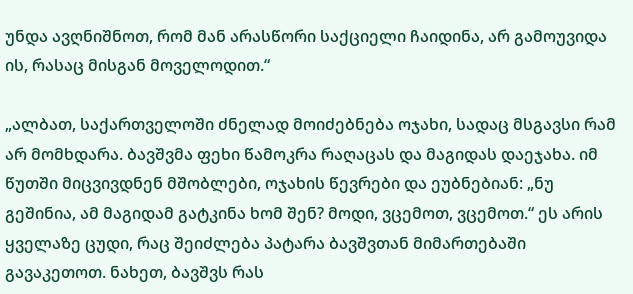უნდა ავღნიშნოთ, რომ მან არასწორი საქციელი ჩაიდინა, არ გამოუვიდა ის, რასაც მისგან მოველოდით.“

„ალბათ, საქართველოში ძნელად მოიძებნება ოჯახი, სადაც მსგავსი რამ არ მომხდარა. ბავშვმა ფეხი წამოკრა რაღაცას და მაგიდას დაეჯახა. იმ წუთში მიცვივდნენ მშობლები, ოჯახის წევრები და ეუბნებიან: „ნუ გეშინია, ამ მაგიდამ გატკინა ხომ შენ? მოდი, ვცემოთ, ვცემოთ.“ ეს არის ყველაზე ცუდი, რაც შეიძლება პატარა ბავშვთან მიმართებაში გავაკეთოთ. ნახეთ, ბავშვს რას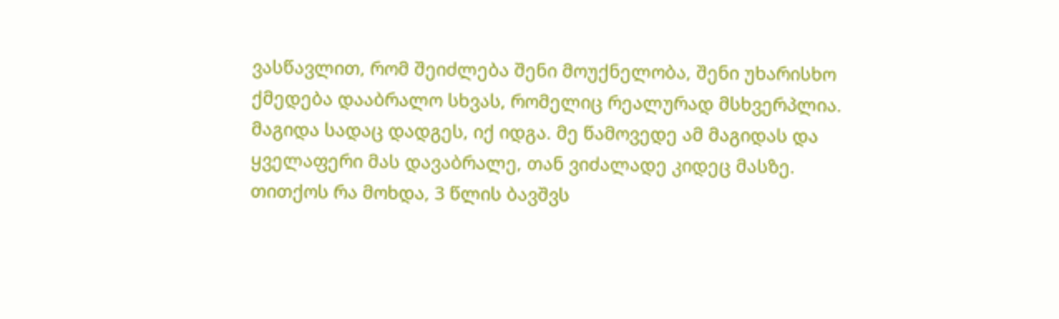ვასწავლით, რომ შეიძლება შენი მოუქნელობა, შენი უხარისხო ქმედება დააბრალო სხვას, რომელიც რეალურად მსხვერპლია. მაგიდა სადაც დადგეს, იქ იდგა. მე წამოვედე ამ მაგიდას და ყველაფერი მას დავაბრალე, თან ვიძალადე კიდეც მასზე. თითქოს რა მოხდა, 3 წლის ბავშვს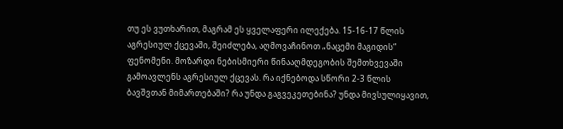თუ ეს ვუთხარით, მაგრამ ეს ყველაფერი ილექება. 15-16-17 წლის აგრესიულ ქცევაში, შეიძლება, აღმოვაჩინოთ „ნაცემი მაგიდის“ ფენომენი. მოზარდი ნებისმიერი წინააღმდეგობის შემთხვევაში გამოავლენს აგრესიულ ქცევას. რა იქნებოდა სწორი 2-3 წლის ბავშვთან მიმართებაში? რა უნდა გაგვეკეთებინა? უნდა მივსულიყავით,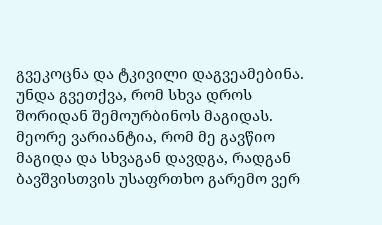გვეკოცნა და ტკივილი დაგვეამებინა. უნდა გვეთქვა, რომ სხვა დროს შორიდან შემოურბინოს მაგიდას. მეორე ვარიანტია, რომ მე გავწიო მაგიდა და სხვაგან დავდგა, რადგან ბავშვისთვის უსაფრთხო გარემო ვერ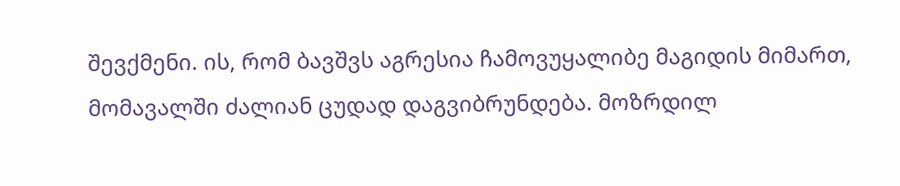შევქმენი. ის, რომ ბავშვს აგრესია ჩამოვუყალიბე მაგიდის მიმართ, მომავალში ძალიან ცუდად დაგვიბრუნდება. მოზრდილ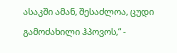ასაკში ამან, შესაძლოა, ცუდი გამოძახილი ჰპოვოს,“ -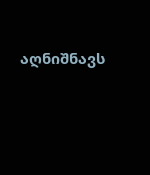აღნიშნავს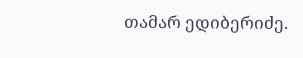თამარ ედიბერიძე.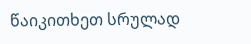წაიკითხეთ სრულად